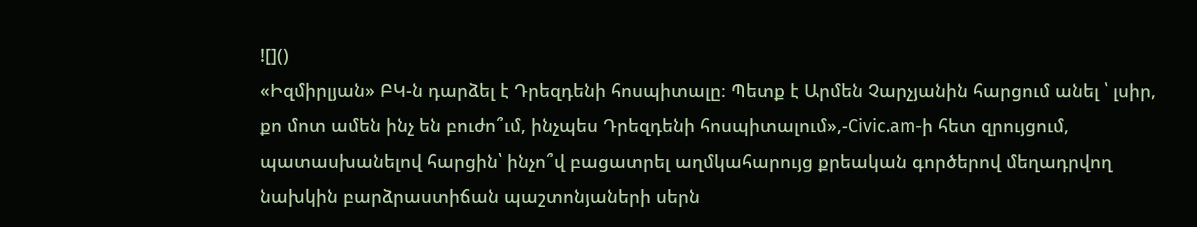![]()
«Իզմիրլյան» ԲԿ-ն դարձել է Դրեզդենի հոսպիտալը։ Պետք է Արմեն Չարչյանին հարցում անել ՝ լսիր, քո մոտ ամեն ինչ են բուժո՞ւմ, ինչպես Դրեզդենի հոսպիտալում»,-Civic.am-ի հետ զրույցում, պատասխանելով հարցին՝ ինչո՞վ բացատրել աղմկահարույց քրեական գործերով մեղադրվող նախկին բարձրաստիճան պաշտոնյաների սերն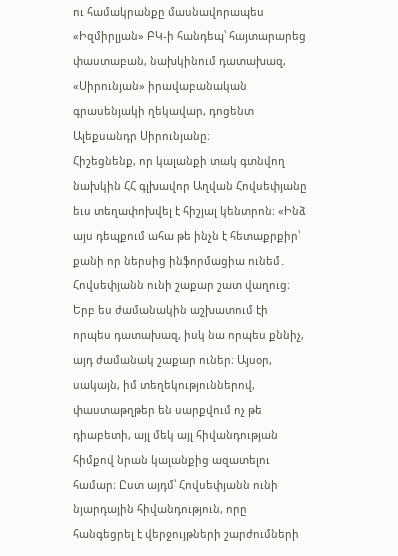ու համակրանքը մասնավորապես «Իզմիրլյան» ԲԿ-ի հանդեպ՝ հայտարարեց փաստաբան, նախկինում դատախազ, «Սիրունյան» իրավաբանական գրասենյակի ղեկավար, դոցենտ Ալեքսանդր Սիրունյանը։
Հիշեցնենք, որ կալանքի տակ գտնվող նախկին ՀՀ գլխավոր Աղվան Հովսեփյանը եւս տեղափոխվել է հիշյալ կենտրոն։ «Ինձ այս դեպքում ահա թե ինչն է հետաքրքիր՝ քանի որ ներսից ինֆորմացիա ունեմ․ Հովսեփյանն ունի շաքար շատ վաղուց։ Երբ ես ժամանակին աշխատում էի որպես դատախազ, իսկ նա որպես քննիչ, այդ ժամանակ շաքար ուներ։ Այսօր, սակայն, իմ տեղեկություններով, փաստաթղթեր են սարքվում ոչ թե դիաբետի, այլ մեկ այլ հիվանդության հիմքով նրան կալանքից ազատելու համար։ Ըստ այդմ՝ Հովսեփյանն ունի նյարդային հիվանդություն, որը հանգեցրել է վերջույթների շարժումների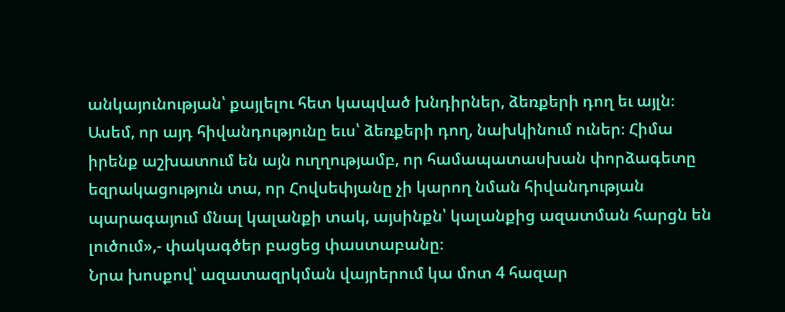անկայունության՝ քայլելու հետ կապված խնդիրներ, ձեռքերի դող եւ այլն։ Ասեմ, որ այդ հիվանդությունը եւս՝ ձեռքերի դող, նախկինում ուներ։ Հիմա իրենք աշխատում են այն ուղղությամբ, որ համապատասխան փորձագետը եզրակացություն տա, որ Հովսեփյանը չի կարող նման հիվանդության պարագայում մնալ կալանքի տակ, այսինքն՝ կալանքից ազատման հարցն են լուծում»,- փակագծեր բացեց փաստաբանը։
Նրա խոսքով՝ ազատազրկման վայրերում կա մոտ 4 հազար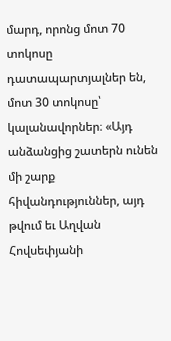մարդ, որոնց մոտ 70 տոկոսը դատապարտյալներ են, մոտ 30 տոկոսը՝ կալանավորներ։ «Այդ անձանցից շատերն ունեն մի շարք հիվանդություններ, այդ թվում եւ Աղվան Հովսեփյանի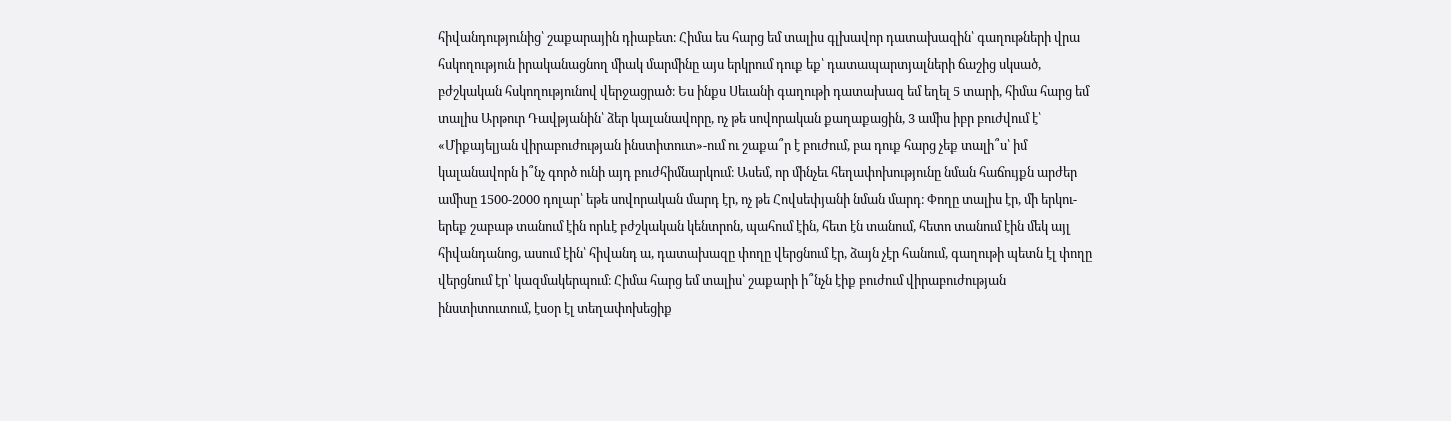հիվանդությունից՝ շաքարային դիաբետ։ Հիմա ես հարց եմ տալիս գլխավոր դատախազին՝ գաղութների վրա հսկողություն իրականացնող միակ մարմինը այս երկրում դուք եք՝ դատապարտյալների ճաշից սկսած, բժշկական հսկողությունով վերջացրած։ Ես ինքս Սեւանի գաղութի դատախազ եմ եղել 5 տարի, հիմա հարց եմ տալիս Արթուր Դավթյանին՝ ձեր կալանավորը, ոչ թե սովորական քաղաքացին, 3 ամիս իբր բուժվում է՝ «Միքայելյան վիրաբուժության ինստիտուտ»-ում ու շաքա՞ր է բուժում, բա դուք հարց չեք տալի՞ս՝ իմ կալանավորն ի՞նչ գործ ունի այդ բուժհիմնարկում։ Ասեմ, որ մինչեւ հեղափոխությունը նման հաճույքն արժեր ամիսը 1500-2000 դոլար՝ եթե սովորական մարդ էր, ոչ թե Հովսեփյանի նման մարդ։ Փողը տալիս էր, մի երկու-երեք շաբաթ տանում էին որևէ բժշկական կենտրոն, պահում էին, հետ էն տանում, հետո տանում էին մեկ այլ հիվանդանոց, ասում էին՝ հիվանդ ա, դատախազը փողը վերցնում էր, ձայն չէր հանում, գաղութի պետն էլ փողը վերցնում էր՝ կազմակերպում։ Հիմա հարց եմ տալիս՝ շաքարի ի՞նչն էիք բուժում վիրաբուժության ինստիտուտում, էսօր էլ տեղափոխեցիք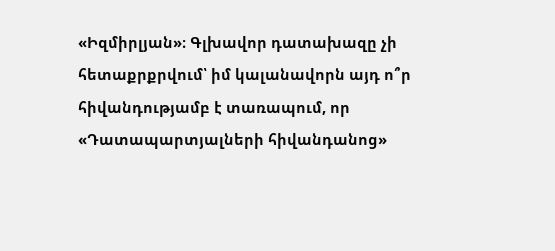«Իզմիրլյան»։ Գլխավոր դատախազը չի հետաքրքրվում՝ իմ կալանավորն այդ ո՞ր հիվանդությամբ է տառապում, որ «Դատապարտյալների հիվանդանոց»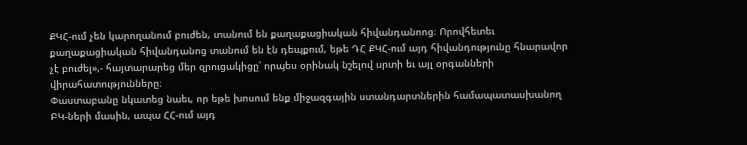ՔԿՀ-ում չեն կարողանում բուժեն, տանում են քաղաքացիական հիվանդանոոց։ Որովհետեւ քաղաքացիական հիվանդանոց տանում են էն դեպքում, եթե ԴՀ ՔԿՀ-ում այդ հիվանդությունը հնարավոր չէ բուժել»,- հայտարարեց մեր զրուցակիցը՝ որպես օրինակ նշելով սրտի եւ այլ օրգանների վիրահատությունները։
Փաստաբանը նկատեց նաեւ, որ եթե խոսում ենք միջազգային ստանդարտներին համապատասխանող ԲԿ-ների մասին, ապա ՀՀ-ում այդ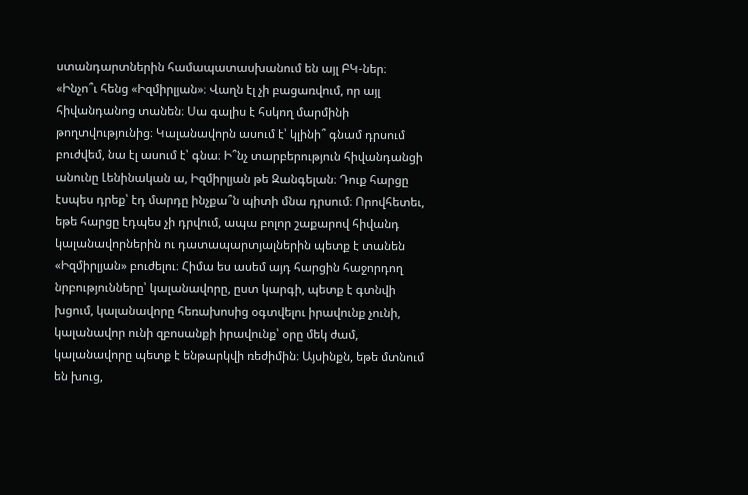ստանդարտներին համապատասխանում են այլ ԲԿ-ներ։ «Ինչո՞ւ հենց «Իզմիրլյան»։ Վաղն էլ չի բացառվում, որ այլ հիվանդանոց տանեն։ Սա գալիս է հսկող մարմինի թողտվությունից։ Կալանավորն ասում է՝ կլինի՞ գնամ դրսում բուժվեմ, նա էլ ասում է՝ գնա։ Ի՞նչ տարբերություն հիվանդանցի անունը Լենինական ա, Իզմիրլյան թե Զանգելան։ Դուք հարցը էսպես դրեք՝ էդ մարդը ինչքա՞ն պիտի մնա դրսում։ Որովհետեւ, եթե հարցը էդպես չի դրվում, ապա բոլոր շաքարով հիվանդ կալանավորներին ու դատապարտյալներին պետք է տանեն «Իզմիրլյան» բուժելու։ Հիմա ես ասեմ այդ հարցին հաջորդող նրբությունները՝ կալանավորը, ըստ կարգի, պետք է գտնվի խցում, կալանավորը հեռախոսից օգտվելու իրավունք չունի, կալանավոր ունի զբոսանքի իրավունք՝ օրը մեկ ժամ, կալանավորը պետք է ենթարկվի ռեժիմին։ Այսինքն, եթե մտնում են խուց,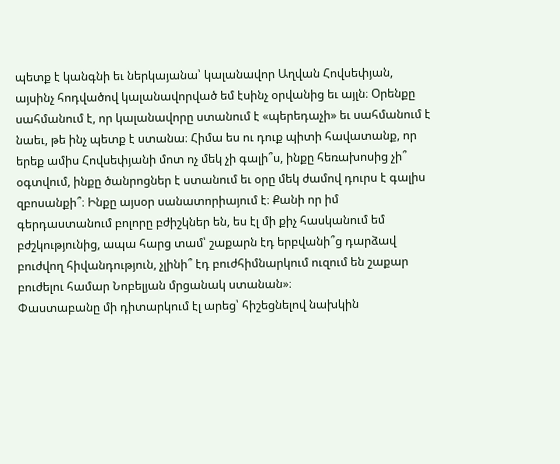պետք է կանգնի եւ ներկայանա՝ կալանավոր Աղվան Հովսեփյան, այսինչ հոդվածով կալանավորված եմ էսինչ օրվանից եւ այլն։ Օրենքը սահմանում է, որ կալանավորը ստանում է «պերեդաչի» եւ սահմանում է նաեւ, թե ինչ պետք է ստանա։ Հիմա ես ու դուք պիտի հավատանք, որ երեք ամիս Հովսեփյանի մոտ ոչ մեկ չի գալի՞ս, ինքը հեռախոսից չի՞ օգտվում, ինքը ծանրոցներ է ստանում եւ օրը մեկ ժամով դուրս է գալիս զբոսանքի՞։ Ինքը այսօր սանատորիայում է։ Քանի որ իմ գերդաստանում բոլորը բժիշկներ են, ես էլ մի քիչ հասկանում եմ բժշկությունից, ապա հարց տամ՝ շաքարն էդ երբվանի՞ց դարձավ բուժվող հիվանդություն, չլինի՞ էդ բուժհիմնարկում ուզում են շաքար բուժելու համար Նոբելյան մրցանակ ստանան»։
Փաստաբանը մի դիտարկում էլ արեց՝ հիշեցնելով նախկին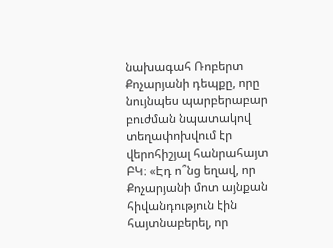նախագահ Ռոբերտ Քոչարյանի դեպքը, որը նույնպես պարբերաբար բուժման նպատակով տեղափոխվում էր վերոհիշյալ հանրահայտ ԲԿ։ «Էդ ո՞նց եղավ, որ Քոչարյանի մոտ այնքան հիվանդություն էին հայտնաբերել, որ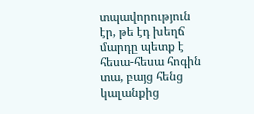տպավորություն էր, թե էդ խեղճ մարդը պետք է հեսա-հեսա հոգին տա, բայց հենց կալանքից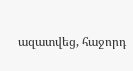ազատվեց, հաջորդ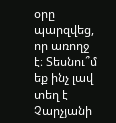օրը պարզվեց, որ առողջ է։ Տեսնու՞մ եք ինչ լավ տեղ է Չարչյանի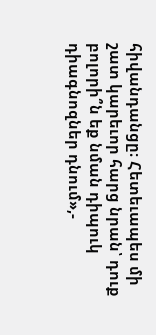հիվանդանցը։ Հետեւապես մի շատ կարեւոր հարց նրան՝ դուք բոլորի՞ն եք նման դիպուկ դիագնոզներ դնում»,-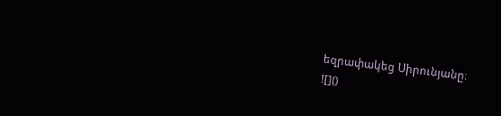եզրափակեց Սիրունյանը։
![]()